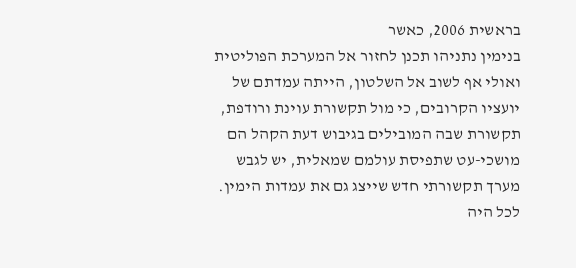בראשית 2006, כאשר
בנימין נתניהו תכנן לחזור אל המערכת הפוליטית ואולי אף לשוב אל השלטון, הייתה עמדתם של יועציו הקרובים, כי מול תקשורת עוינת ורודפת, תקשורת שבה המובילים בגיבוש דעת הקהל הם מושכי-עט שתפיסת עולמם שמאלית, יש לגבש מערך תקשורתי חדש שייצג גם את עמדות הימין. לכל היה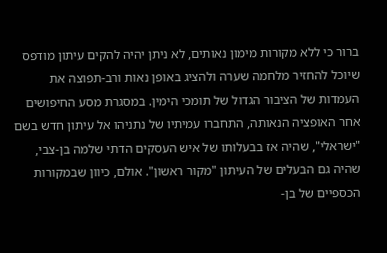ברור כי ללא מקורות מימון נאותים, לא ניתן יהיה להקים עיתון מודפס שיוכל להחזיר מלחמה שערה ולהציג באופן נאות ורב-תפוצה את העמדות של הציבור הגדול של תומכי הימין. במסגרת מסע החיפושים אחר האופציה הנאותה, התחברו עמיתיו של נתניהו אל עיתון חדש בשם "ישראלי", שהיה אז בבעלותו של איש העסקים הדתי שלמה בן-צבי, שהיה גם הבעלים של העיתון "מקור ראשון". אולם, כיוון שבמקורות הכספיים של בן-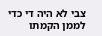צבי לא היה די כדי לממן הקמתו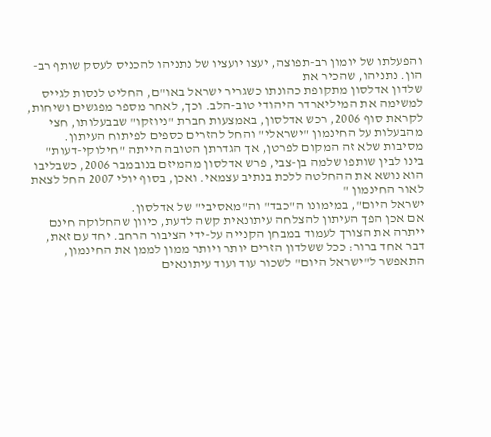והפעלתו של יומון רב-תפוצה, יעצו יועציו של נתניהו להכניס לעסק שותף רב-הון. נתניהו, שהכיר את
שלדון אדלסון מתקופת כהונתו כשגריר ישראל באו"ם, החליט לנסות לגייס למשימה את המיליארדר היהודי טוב-הלב. וכך, לאחר מספר מפגשים ושיחות, לקראת סוף 2006, רכש אדלסון, באמצעות חברת "ניוזקו" שבבעלותו, חצי מהבעלות על החינמון "ישראלי" והחל להזרים כספים לפיתוח העיתון. מסיבות שלא זה המקום לפרטן, אך הגדרתן הטובה הייתה "חילוקי-דעות" בינו לבין שותפו שלמה בן-צבי, פרש אדלסון מהמיזם בנובמבר 2006, כשבליבו הוא נושא את ההחלטה ללכת בנתיב עצמאי. ואכן, בסוף יולי 2007 החל לצאת לאור החינמון "
ישראל היום", במימונו ה"כבד" וה"מאסיבי" של אדלסון.
אם אכן הפך העיתון להצלחה עיתונאית קשה לדעת, כיוון שהחלוקה חינם ייתרה את הצורך לעמוד במבחן הקנייה על-ידי הציבור הרחב. יחד עם זאת, דבר אחד ברור: ככל ששלדון הזרים יותר ויותר ממון לממן את החינמון, התאפשר ל"ישראל היום" לשכור עוד ועוד עיתונאים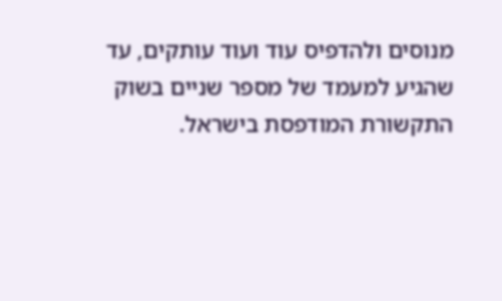מנוסים ולהדפיס עוד ועוד עותקים, עד שהגיע למעמד של מספר שניים בשוק התקשורת המודפסת בישראל.